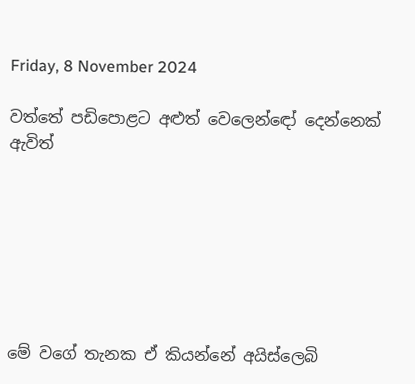Friday, 8 November 2024

වත්තේ පඩිපොළට අළුත් වෙලෙන්ඳෝ දෙන්නෙක් ඇවිත්







මේ වගේ තැනක ඒ කියන්නේ අයිස්ලෙබි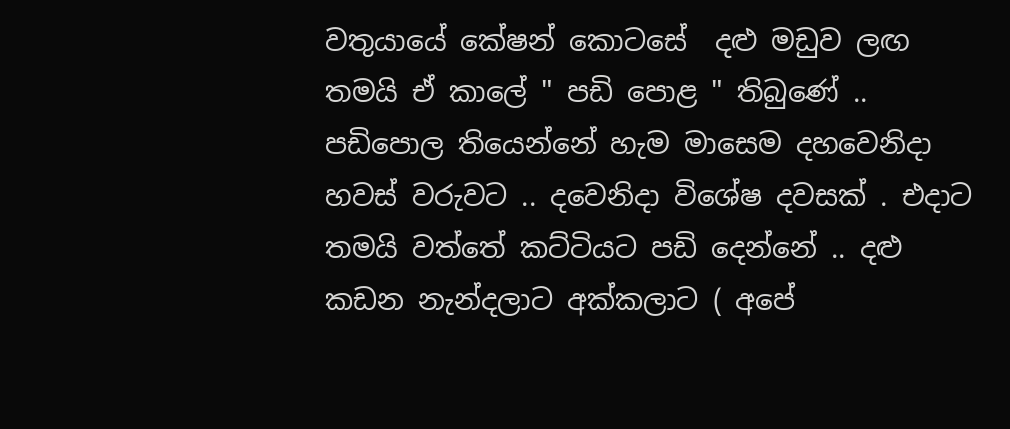වතුයායේ කේෂන් කොටසේ  දළු මඩුව ලඟ  තමයි ඒ කාලේ " පඩි පොළ " තිබුණේ .. පඩිපොල තියෙන්නේ හැම මාසෙම දහවෙනිදා  හවස් වරුවට .. දවෙනිදා විශේෂ දවසක් . එදාට තමයි වත්තේ කට්ටියට පඩි දෙන්නේ .. දළු කඩන නැන්දලාට අක්කලාට ( අපේ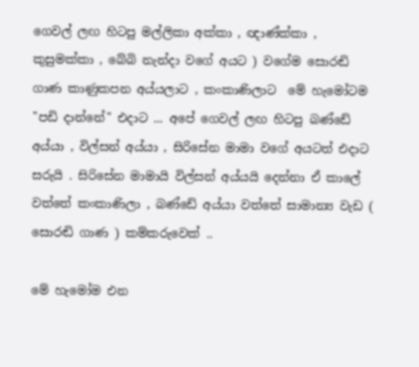ගෙවල් ලඟ හිටපු මල්ලිකා අක්කා , ඥාණ්ක්කා , කුසුමක්කා , බේබි නැන්දා වගේ අයට ) වගේම සොරඬි ගාණ කාණුකපන අය්යලාට , කංකාණිලාට  මේ හැමෝටම "පඩි දාන්නේ" එදාට ... අපේ ගෙවල් ලඟ හිටපු බණ්ඩේ අය්යා , විල්සන් අය්යා , සිරිසේන මාමා වගේ අයටත් එදාට සරුයි . සිරිසේන මාමායි විල්සන් අය්යයි දෙන්නා ඒ කාලේ වත්තේ කංකාණිලා , බණ්ඩේ අය්යා වත්තේ සාමාන්‍ය වැඩ ( සොරඬි ගාණ ) කම්කරුවෙක් ..

මේ හැමෝම එන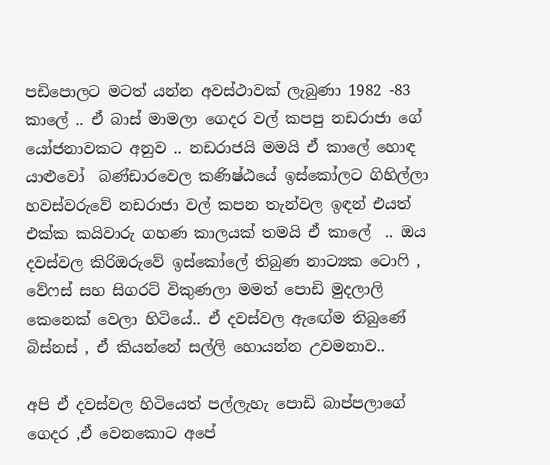පඩිපොලට මටත් යන්න අවස්ථාවක් ලැබුණා 1982 -83 කාලේ .. ඒ බාස් මාමලා ගෙදර වල් කපපු නඩරාජා ගේ යෝජනාවකට අනුව .. නඩරාජයි මමයි ඒ කාලේ හොඳ යාළුවෝ  බණ්ඩාරවෙල කණිෂ්ඨයේ ඉස්කෝලට ගිහිල්ලා හවස්වරුවේ නඩරාජා වල් කපන තැන්වල ඉඳන් එයත් එක්ක කයිවාරු ගහණ කාලයක් තමයි ඒ කාලේ  .. ඔය දවස්වල කිරිඔරුවේ ඉස්කෝලේ තිබුණ නාට්‍යක ටොෆි , වේෆස් සහ සිගරට් විකුණලා මමත් පොඩි මුදලාලි කෙනෙක් වෙලා හිටියේ.. ඒ දවස්වල ඇඟේම තිබුණේ බිස්නස් , ඒ කියන්නේ සල්ලි හොයන්න උවමනාව..

අපි ඒ දවස්වල හිටියෙත් පල්ලැහැ පොඩි බාප්පලාගේ ගෙදර ,ඒ වෙනකොට අපේ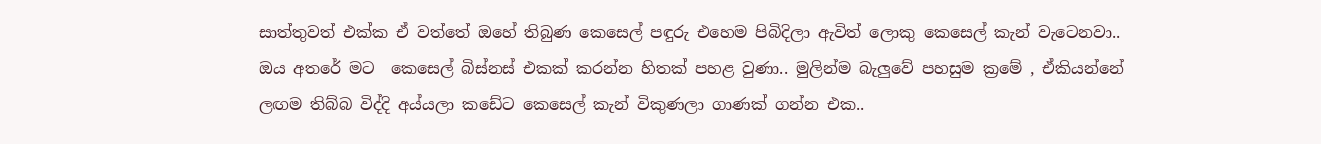සාත්තුවත් එක්ක ඒ වත්තේ ඔහේ තිබුණ කෙසෙල් පඳුරු එහෙම පිබිදිලා ඇවිත් ලොකු කෙසෙල් කැන් වැටෙනවා.. ඔය අතරේ මට  කෙසෙල් බිස්නස් එකක් කරන්න හිතක් පහළ වුණා.. මුලින්ම බැලුවේ පහසුම ක්‍රමේ , ඒකියන්නේ ලඟම තිබ්බ විද්දි අය්යලා කඩේට කෙසෙල් කැන් විකුණලා ගාණක් ගන්න එක..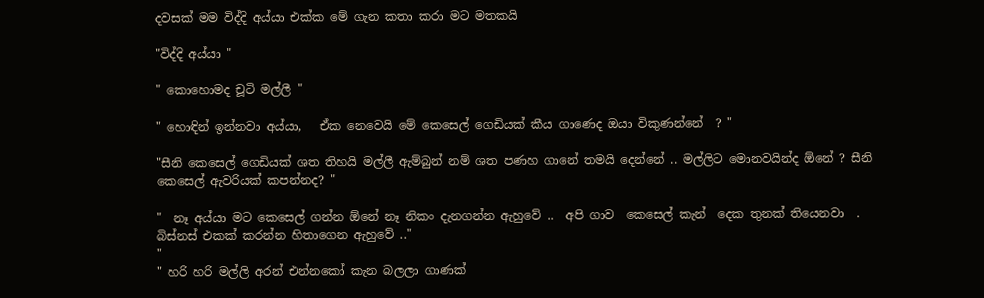දවසක් මම විද්දි අය්යා එක්ක මේ ගැන කතා කරා මට මතකයි

"විද්දි අය්යා "

" කොහොමද චූටි මල්ලී "

" හොඳින් ඉන්නවා අය්යා,   ඒක නෙවෙයි මේ කෙසෙල් ගෙඩියක් කීය ගාණෙද ඔයා විකුණන්නේ  ? "

"සීනි කෙසෙල් ගෙඩියක් ශත තිහයි මල්ලී ඇම්බුන් නම් ශත පණහ ගානේ තමයි දෙන්නේ .. මල්ලිට මොනවයින්ද ඕනේ ? සීනි කෙසෙල් ඇවරියක් කපන්නද? "

"  නෑ අය්යා මට කෙසෙල් ගන්න ඕනේ නෑ නිකං දැනගන්න ඇහුවේ ..  අපි ගාව  කෙසෙල් කැන්  දෙක තුනක් තියෙනවා  . බිස්නස් එකක් කරන්න හිතාගෙන ඇහුවේ .."
"
" හරි හරි මල්ලි අරන් එන්නකෝ කැන බලලා ගාණක්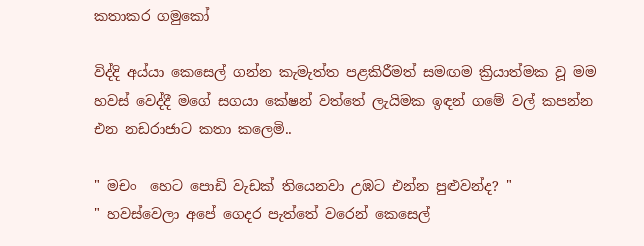කතාකර ගමුකෝ

විද්දි අය්යා කෙසෙල් ගන්න කැමැත්ත පළකිරීමත් සමඟම ක්‍රියාත්මක වූ මම හවස් වෙද්දී මගේ සගයා කේෂන් වත්තේ ලැයිමක ඉඳන් ගමේ වල් කපන්න එන නඩරාජාට කතා කලෙමි..

" මචං  හෙට පොඩි වැඩක් තියෙනවා උඹට එන්න පුළුවන්ද? "
" හවස්වෙලා අපේ ගෙදර පැත්තේ වරෙන් කෙසෙල්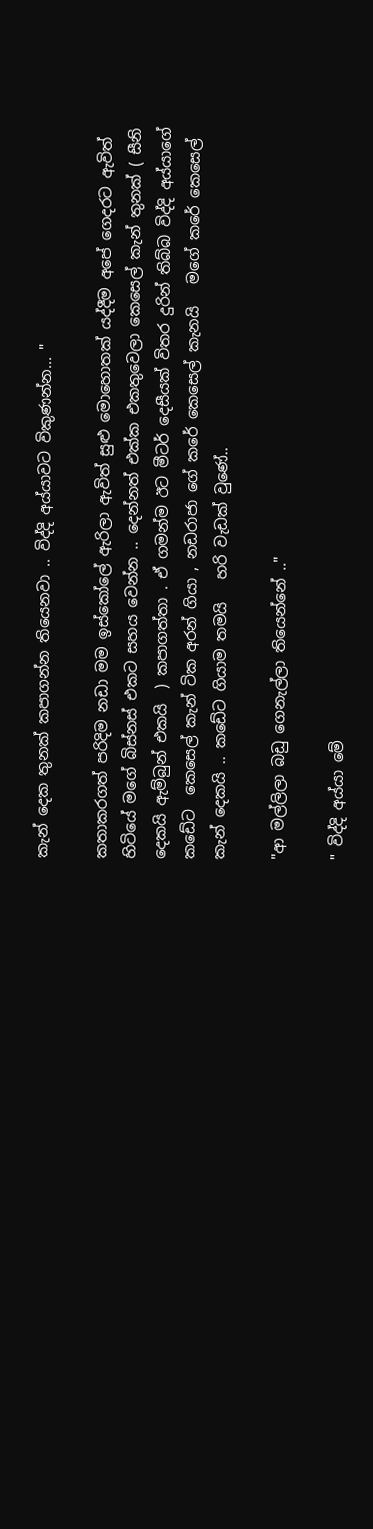කැන් දෙක තුනක් කපාගන්න තියෙනවා .. විද්දි අය්යාවට විකුණන්න... "

කතාකරගත් පරිදිම නඩා මම ඉස්කෝලේ ඇරිලා ඇවිත් සුළු මොහොතක් යද්දීම අපේ ගෙදරට ඇවිත් හිටියේ මගේ බිස්නස් එකට සහය වෙන්න .. දෙන්නත් එක්ක එකතුවෙලා කෙසෙල් කැන් තුනක් ( සීනි දෙකයි ඇම්බුන් එකයි  ) කපාගත්තා . ඒ ගමන්ම ඊට මීටර් දෙසීයක් විතර දුරින් තිබ්බ විද්දි අය්යාගේ කඩේට  කෙසෙල් කැන් ටික අරන් ගියා , නඩරාජා ගේ කරේ කෙසෙල් කැනයි   මගේ කරේ කෙසෙල් කැන් දෙකයි .. කඩේට ගියාම තමයි   හරි වැඩක් වුණේ..

"ආ මල්ලිලා බඩු ගෙනැල්ලා තියෙන්නේ .."

" විද්දි අය්යා මේ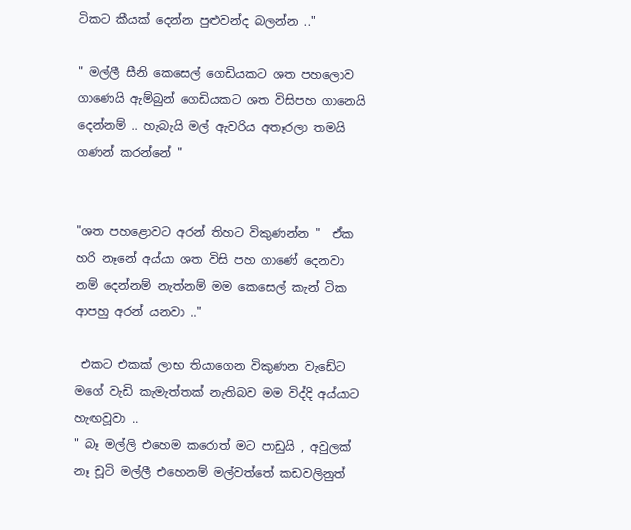ටිකට කීයක් දෙන්න පුළුවන්ද බලන්න .."

" මල්ලී සීනි කෙසෙල් ගෙඩියකට ශත පහලොව ගාණෙයි ඇම්බුන් ගෙඩියකට ශත විසිපහ ගානෙයි දෙන්නම් .. හැබැයි මල් ඇවරිය අතෑරලා තමයි ගණන් කරන්නේ "


"ශත පහළොවට අරන් තිහට විකුණන්න "  ඒක හරි නෑනේ අය්යා ශත විසි පහ ගාණේ දෙනවා නම් දෙන්නම් නැත්නම් මම කෙසෙල් කැන් ටික ආපහු අරන් යනවා .."

 එකට එකක් ලාභ තියාගෙන විකුණන වැඩේට මගේ වැඩි කැමැත්තක් නැතිබව මම විද්දි අය්යාට හැඟවූවා ..
" බෑ මල්ලි එහෙම කරොත් මට පාඩුයි , අවුලක්  නෑ චූටි මල්ලී එහෙනම් මල්වත්තේ කඩවලිනුත්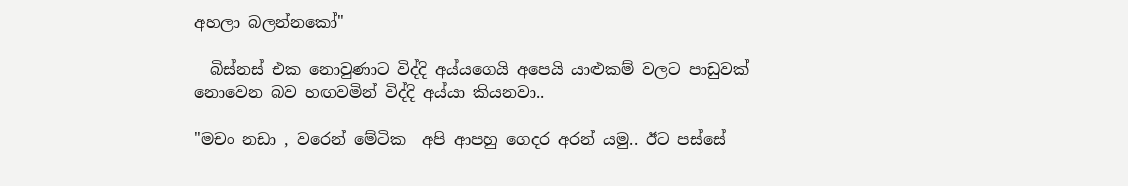අහලා බලන්නකෝ"

  බිස්නස් එක නොවුණාට විද්දි අය්යගෙයි අපෙයි යාළුකම් වලට පාඩුවක් නොවෙන බව හඟවමින් විද්දි අය්යා කියනවා..

"මචං නඩා , වරෙන් මේටික  අපි ආපහු ගෙදර අරන් යමු.. ඊට පස්සේ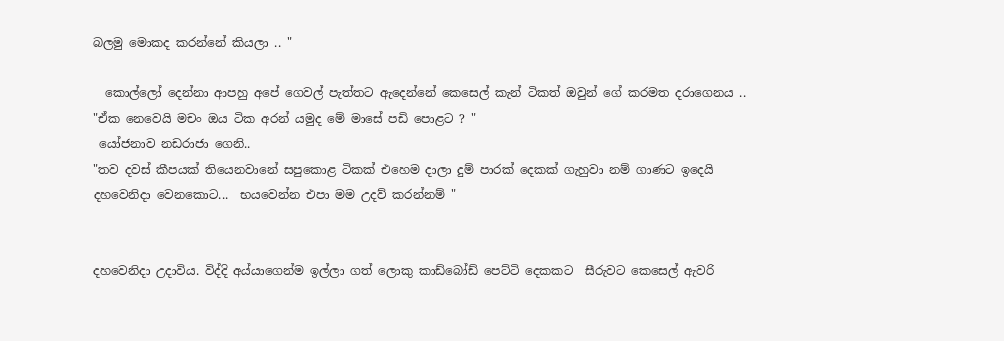බලමු මොකද කරන්නේ කියලා .. "

  කොල්ලෝ දෙන්නා ආපහු අපේ ගෙවල් පැත්තට ඇදෙන්නේ කෙසෙල් කැන් ටිකත් ඔවුන් ගේ කරමත දරාගෙනය ..
"ඒක නෙවෙයි මචං ඔය ටික අරන් යමුද මේ මාසේ පඩි පොළට ? "
 යෝජනාව නඩරාජා ගෙනි..
"තව දවස් කීපයක් තියෙනවානේ සපුකොළ ටිකක් එහෙම දාලා දුම් පාරක් දෙකක් ගැහුවා නම් ගාණට ඉදෙයි දහවෙනිදා වෙනකොට...  භයවෙන්න එපා මම උදව් කරන්නම් "


දහවෙනිදා උදාවිය. විද්දි අය්යාගෙන්ම ඉල්ලා ගත් ලොකු කාඩ්බෝඩ් පෙට්ටි දෙකකට  සීරුවට කෙසෙල් ඇවරි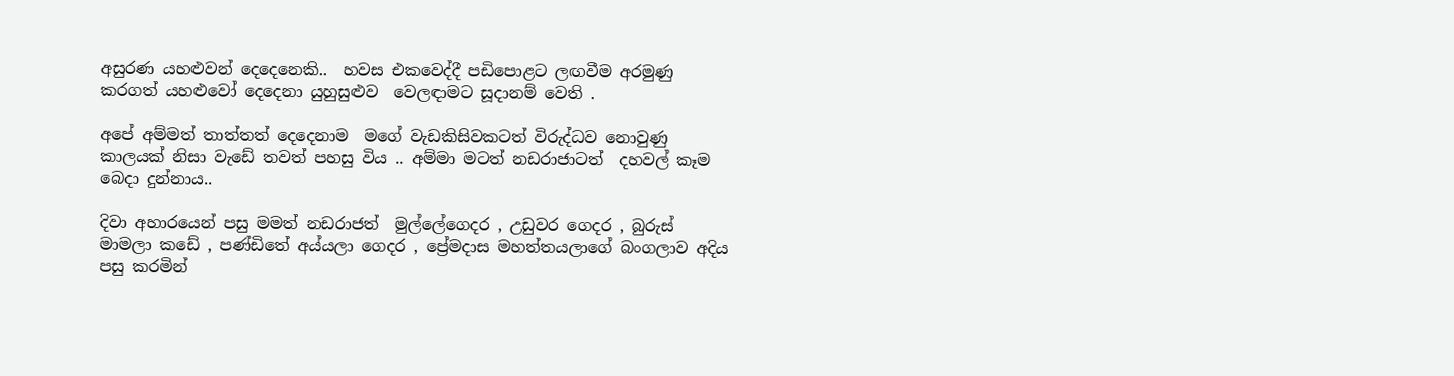අසුරණ යහළුවන් දෙදෙනෙකි..  හවස එකවෙද්දී පඩිපොළට ලඟවීම අරමුණු කරගත් යහළුවෝ දෙදෙනා යුහුසුළුව  වෙලඳාමට සූදානම් වෙති .

අපේ අම්මත් තාත්තත් දෙදෙනාම  මගේ වැඩකිසිවකටත් විරුද්ධව නොවුණු කාලයක් නිසා වැඩේ තවත් පහසු විය .. අම්මා මටත් නඩරාජාටත්  දහවල් කෑම බෙදා දුන්නාය..

දිවා අහාරයෙන් පසු මමත් නඩරාජත්  මුල්ලේගෙදර , උඩුවර ගෙදර , බුරුස් මාමලා කඩේ , පණ්ඩිතේ අය්යලා ගෙදර , ප්‍රේමදාස මහත්තයලාගේ බංගලාව අදිය පසු කරමින්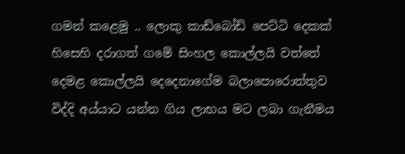ගමන් කළෙමු .. ලොකු කාඩ්බෝඩ් පෙට්ටි දෙකක් හිසෙහි දරාගත් ගමේ සිංහල කොල්ලයි වත්තේ දෙමළ කොල්ලයි දෙදෙනාගේම බලාපොරොත්තුව විද්දි අය්යාට යන්න ගිය ලාභය මට ලබා ගැනීමය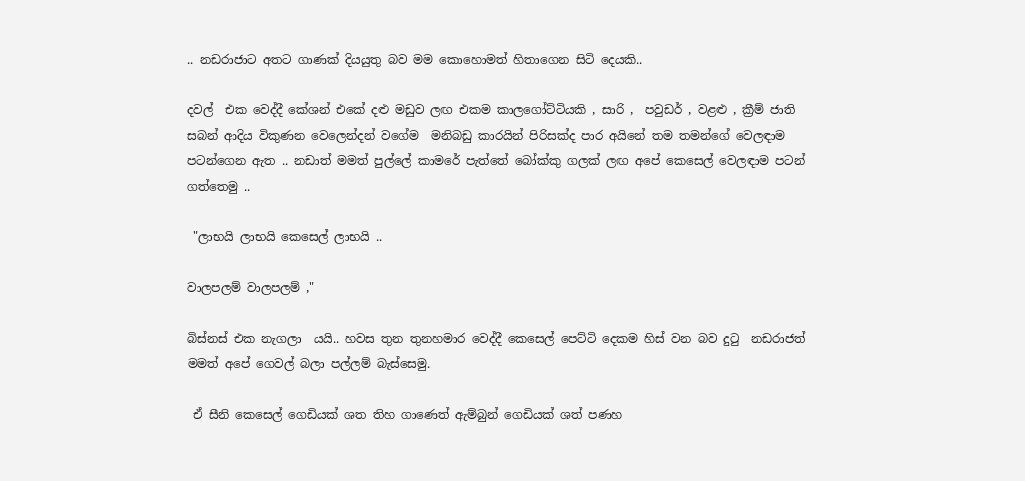.. නඩරාජාට අතට ගාණක් දියයුතු බව මම කොහොමත් හිතාගෙන සිටි දෙයකි..

දවල්  එක වෙද්දී කේශන් එකේ දළු මඩුව ලඟ එකම කාලගෝට්ටියකි , සාරි ,  පවුඩර් , වළළු , ක්‍රීම් ජාති සබන් ආදිය විකුණන වෙලෙන්දන් වගේම  මනිබඩු කාරයින් පිරිසක්ද පාර අයිනේ තම තමන්ගේ වෙලඳාම පටන්ගෙන ඇත .. නඩාත් මමත් පුල්ලේ කාමරේ පැත්තේ බෝක්කු ගලක් ලඟ අපේ කෙසෙල් වෙලඳාම පටන් ගත්තෙමු ..

 "ලාභයි ලාභයි කෙසෙල් ලාභයි ..

වාලපලම් වාලපලම් ,"

බිස්නස් එක නැගලා  යයි.. හවස තුන තුනහමාර වෙද්දී කෙසෙල් පෙට්ටි දෙකම හිස් වන බව දුටු  නඩරාජත් මමත් අපේ ගෙවල් බලා පල්ලම් බැස්සෙමු.

 ඒ සීනි කෙසෙල් ගෙඩියක් ශත තිහ ගාණෙත් ඇම්බුන් ගෙඩියක් ශත් පණහ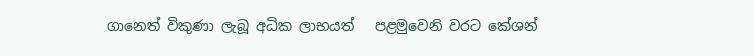ගානෙත් විකුණා ලැබූ අධික ලාභයත්   පළමුවෙනි වරට කේශන්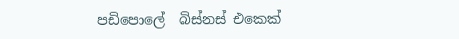පඩිපොලේ  බිස්නස් එකෙක්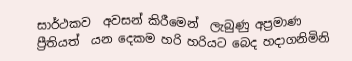සාර්ථකව  අවසන් කිරීමෙන්  ලැබුණු අප්‍රමාණ ප්‍රීතියත්  යන දෙකම හරි හරියට බෙද හදාගනිමිනි